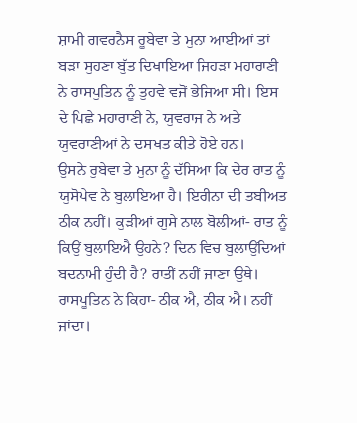ਸ਼ਾਮੀ ਗਵਰਨੈਸ ਰੂਬੇਵਾ ਤੇ ਮੁਨਾ ਆਈਆਂ ਤਾਂ ਬੜਾ ਸੁਹਣਾ ਬੁੱਤ ਦਿਖਾਇਆ ਜਿਹੜਾ ਮਹਾਰਾਣੀ ਨੇ ਰਾਸਪੁਤਿਨ ਨੂੰ ਤੁਹਵੇ ਵਜੋਂ ਭੇਜਿਆ ਸੀ। ਇਸ ਦੇ ਪਿਛੇ ਮਹਾਰਾਣੀ ਨੇ, ਯੁਵਰਾਜ ਨੇ ਅਤੇ ਯੁਵਰਾਣੀਆਂ ਨੇ ਦਸਖਤ ਕੀਤੇ ਹੋਏ ਹਨ।
ਉਸਨੇ ਰੁਬੇਵਾ ਤੇ ਮੁਨਾ ਨੂੰ ਦੱਸਿਆ ਕਿ ਦੇਰ ਰਾਤ ਨੂੰ ਯੁਸੋਪੇਵ ਨੇ ਬੁਲਾਇਆ ਹੈ। ਇਰੀਨਾ ਦੀ ਤਬੀਅਤ ਠੀਕ ਨਹੀਂ। ਕੁੜੀਆਂ ਗੁਸੇ ਨਾਲ ਬੋਲੀਆਂ- ਰਾਤ ਨੂੰ ਕਿਉਂ ਬੁਲਾਇਐ ਉਹਨੇ? ਦਿਨ ਵਿਚ ਬੁਲਾਉਂਦਿਆਂ ਬਦਨਾਮੀ ਹੁੰਦੀ ਹੈ? ਰਾਤੀਂ ਨਹੀਂ ਜਾਣਾ ਉਥੇ। ਰਾਸਪੂਤਿਨ ਨੇ ਕਿਹਾ- ਠੀਕ ਐ, ਠੀਕ ਐ। ਨਹੀਂ ਜਾਂਦਾ।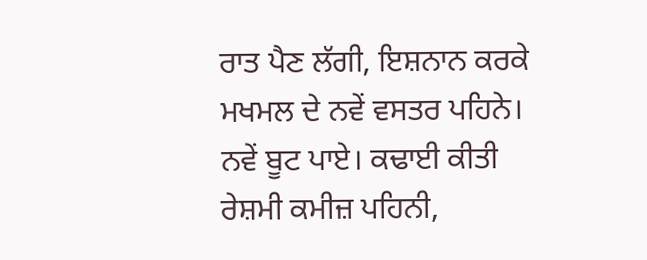ਰਾਤ ਪੈਣ ਲੱਗੀ, ਇਸ਼ਨਾਨ ਕਰਕੇ ਮਖਮਲ ਦੇ ਨਵੇਂ ਵਸਤਰ ਪਹਿਨੇ। ਨਵੇਂ ਬੂਟ ਪਾਏ। ਕਢਾਈ ਕੀਤੀ ਰੇਸ਼ਮੀ ਕਮੀਜ਼ ਪਹਿਨੀ,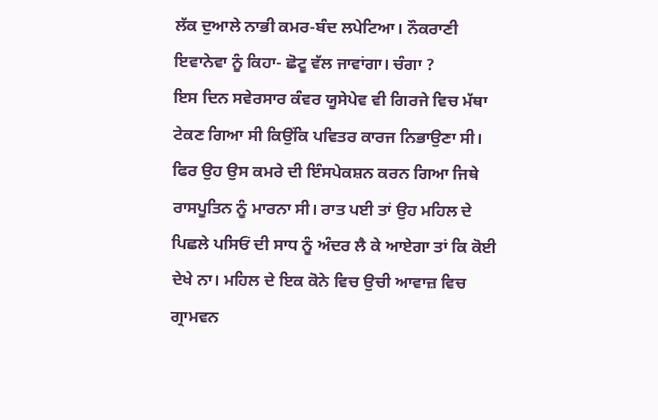ਲੱਕ ਦੁਆਲੇ ਨਾਭੀ ਕਮਰ-ਬੰਦ ਲਪੇਟਿਆ। ਨੌਕਰਾਣੀ ਇਵਾਨੇਵਾ ਨੂੰ ਕਿਹਾ- ਛੋਟੂ ਵੱਲ ਜਾਵਾਂਗਾ। ਚੰਗਾ ?
ਇਸ ਦਿਨ ਸਵੇਰਸਾਰ ਕੰਵਰ ਯੂਸੇਪੇਵ ਵੀ ਗਿਰਜੇ ਵਿਚ ਮੱਥਾ ਟੇਕਣ ਗਿਆ ਸੀ ਕਿਉਂਕਿ ਪਵਿਤਰ ਕਾਰਜ ਨਿਭਾਉਣਾ ਸੀ। ਫਿਰ ਉਹ ਉਸ ਕਮਰੇ ਦੀ ਇੰਸਪੇਕਸ਼ਨ ਕਰਨ ਗਿਆ ਜਿਥੇ ਰਾਸਪੂਤਿਨ ਨੂੰ ਮਾਰਨਾ ਸੀ। ਰਾਤ ਪਈ ਤਾਂ ਉਹ ਮਹਿਲ ਦੇ ਪਿਛਲੇ ਪਸਿਓਂ ਦੀ ਸਾਧ ਨੂੰ ਅੰਦਰ ਲੈ ਕੇ ਆਏਗਾ ਤਾਂ ਕਿ ਕੋਈ ਦੇਖੇ ਨਾ। ਮਹਿਲ ਦੇ ਇਕ ਕੋਨੇ ਵਿਚ ਉਚੀ ਆਵਾਜ਼ ਵਿਚ ਗ੍ਰਾਮਵਨ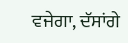ਵਜੇਗਾ, ਦੱਸਾਂਗੇ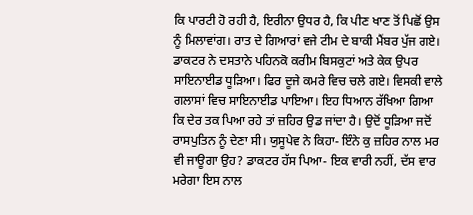ਕਿ ਪਾਰਟੀ ਹੋ ਰਹੀ ਹੈ, ਇਰੀਨਾ ਉਧਰ ਹੈ, ਕਿ ਪੀਣ ਖਾਣ ਤੋਂ ਪਿਛੋਂ ਉਸ ਨੂੰ ਮਿਲਾਵਾਂਗ। ਰਾਤ ਦੇ ਗਿਆਰਾਂ ਵਜੇ ਟੀਮ ਦੇ ਬਾਕੀ ਮੈਂਬਰ ਪੁੱਜ ਗਏ। ਡਾਕਟਰ ਨੇ ਦਸਤਾਨੇ ਪਹਿਨਕੋ ਕਰੀਮ ਬਿਸਕੁਟਾਂ ਅਤੇ ਕੇਕ ਉਪਰ ਸਾਇਨਾਈਡ ਧੂੜਿਆ। ਫਿਰ ਦੂਜੇ ਕਮਰੇ ਵਿਚ ਚਲੇ ਗਏ। ਵਿਸਕੀ ਵਾਲੇ ਗਲਾਸਾਂ ਵਿਚ ਸਾਇਨਾਈਡ ਪਾਇਆ। ਇਹ ਧਿਆਨ ਰੱਖਿਆ ਗਿਆ ਕਿ ਦੇਰ ਤਕ ਪਿਆ ਰਹੇ ਤਾਂ ਜ਼ਹਿਰ ਉਡ ਜਾਂਦਾ ਹੈ। ਉਦੋਂ ਧੂੜਿਆ ਜਦੋਂ ਰਾਸਪੁਤਿਨ ਨੂੰ ਦੇਣਾ ਸੀ। ਯੁਸੂਪੇਵ ਨੇ ਕਿਹਾ- ਇੰਨੇ ਕੁ ਜ਼ਹਿਰ ਨਾਲ ਮਰ ਵੀ ਜਾਊਗਾ ਉਹ? ਡਾਕਟਰ ਹੱਸ ਪਿਆ- ਇਕ ਵਾਰੀ ਨਹੀਂ, ਦੱਸ ਵਾਰ ਮਰੇਗਾ ਇਸ ਨਾਲ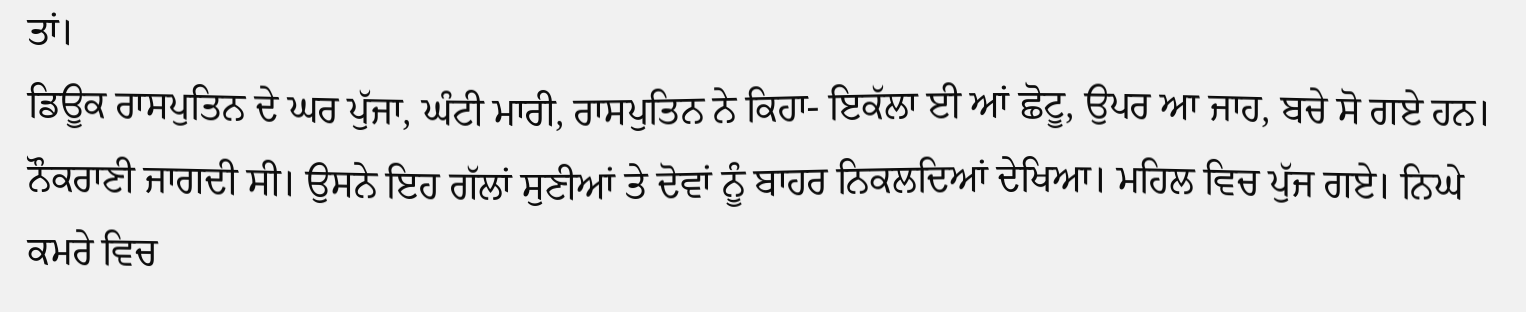ਤਾਂ।
ਡਿਊਕ ਰਾਸਪੁਤਿਨ ਦੇ ਘਰ ਪੁੱਜਾ, ਘੰਟੀ ਮਾਰੀ, ਰਾਸਪੁਤਿਨ ਨੇ ਕਿਹਾ- ਇਕੱਲਾ ਈ ਆਂ ਛੋਟੂ, ਉਪਰ ਆ ਜਾਹ, ਬਚੇ ਸੋ ਗਏ ਹਨ। ਨੌਕਰਾਣੀ ਜਾਗਦੀ ਸੀ। ਉਸਨੇ ਇਹ ਗੱਲਾਂ ਸੁਣੀਆਂ ਤੇ ਦੋਵਾਂ ਨੂੰ ਬਾਹਰ ਨਿਕਲਦਿਆਂ ਦੇਖਿਆ। ਮਹਿਲ ਵਿਚ ਪੁੱਜ ਗਏ। ਨਿਘੇ ਕਮਰੇ ਵਿਚ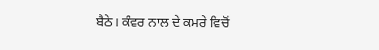ਬੈਠੇ। ਕੰਵਰ ਨਾਲ ਦੇ ਕਮਰੇ ਵਿਚੋਂ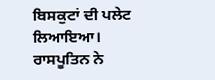ਬਿਸਕੁਟਾਂ ਦੀ ਪਲੇਟ ਲਿਆਇਆ। ਰਾਸਪੂਤਿਨ ਨੇ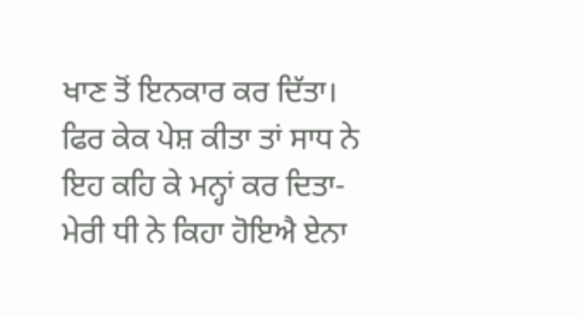ਖਾਣ ਤੋਂ ਇਨਕਾਰ ਕਰ ਦਿੱਤਾ। ਫਿਰ ਕੇਕ ਪੇਸ਼ ਕੀਤਾ ਤਾਂ ਸਾਧ ਨੇ ਇਹ ਕਹਿ ਕੇ ਮਨ੍ਹਾਂ ਕਰ ਦਿਤਾ- ਮੇਰੀ ਧੀ ਨੇ ਕਿਹਾ ਹੋਇਐ ਏਨਾ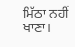ਮਿੱਠਾ ਨਹੀਂ ਖਾਣਾ।